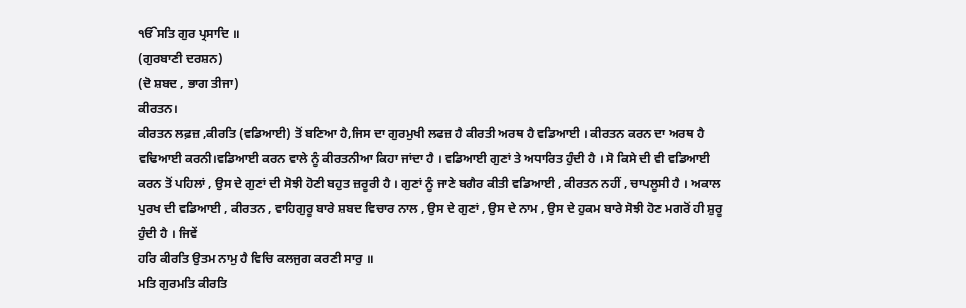ੴਸਤਿ ਗੁਰ ਪ੍ਰਸਾਦਿ ॥
(ਗੁਰਬਾਣੀ ਦਰਸ਼ਨ)
(ਦੋ ਸ਼ਬਦ , ਭਾਗ ਤੀਜਾ)
ਕੀਰਤਨ।
ਕੀਰਤਨ ਲਫ਼ਜ਼ ,ਕੀਰਤਿ (ਵਡਿਆਈ) ਤੋਂ ਬਣਿਆ ਹੈ,ਜਿਸ ਦਾ ਗੁਰਮੁਖੀ ਲਫਜ਼ ਹੈ ਕੀਰਤੀ ਅਰਥ ਹੈ ਵਡਿਆਈ । ਕੀਰਤਨ ਕਰਨ ਦਾ ਅਰਥ ਹੈ ਵਢਿਆਈ ਕਰਨੀ।ਵਡਿਆਈ ਕਰਨ ਵਾਲੇ ਨੂੰ ਕੀਰਤਨੀਆ ਕਿਹਾ ਜਾਂਦਾ ਹੈ । ਵਡਿਆਈ ਗੁਣਾਂ ਤੇ ਅਧਾਰਿਤ ਹੁੰਦੀ ਹੈ । ਸੋ ਕਿਸੇ ਦੀ ਵੀ ਵਡਿਆਈ ਕਰਨ ਤੋਂ ਪਹਿਲਾਂ , ਉਸ ਦੇ ਗੁਣਾਂ ਦੀ ਸੋਝੀ ਹੋਣੀ ਬਹੁਤ ਜ਼ਰੂਰੀ ਹੈ । ਗੁਣਾਂ ਨੂੰ ਜਾਣੇ ਬਗੈਰ ਕੀਤੀ ਵਡਿਆਈ , ਕੀਰਤਨ ਨਹੀਂ , ਚਾਪਲੂਸੀ ਹੈ । ਅਕਾਲ ਪੁਰਖ ਦੀ ਵਡਿਆਈ , ਕੀਰਤਨ , ਵਾਹਿਗੁਰੂ ਬਾਰੇ ਸ਼ਬਦ ਵਿਚਾਰ ਨਾਲ , ਉਸ ਦੇ ਗੁਣਾਂ , ਉਸ ਦੇ ਨਾਮ , ਉਸ ਦੇ ਹੁਕਮ ਬਾਰੇ ਸੋਝੀ ਹੋਣ ਮਗਰੋਂ ਹੀ ਸ਼ੁਰੂ ਹੁੰਦੀ ਹੈ । ਜਿਵੇਂ
ਹਰਿ ਕੀਰਤਿ ਉਤਮ ਨਾਮੁ ਹੈ ਵਿਚਿ ਕਲਜੁਗ ਕਰਣੀ ਸਾਰੁ ॥
ਮਤਿ ਗੁਰਮਤਿ ਕੀਰਤਿ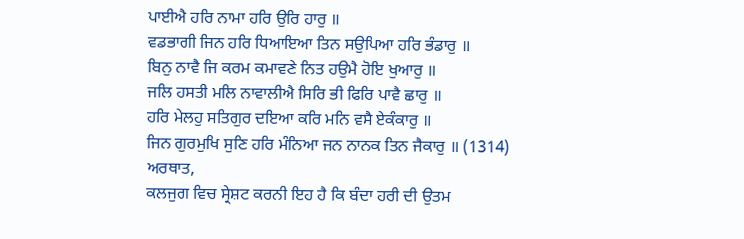ਪਾਈਐ ਹਰਿ ਨਾਮਾ ਹਰਿ ਉਰਿ ਹਾਰੁ ॥
ਵਡਭਾਗੀ ਜਿਨ ਹਰਿ ਧਿਆਇਆ ਤਿਨ ਸਉਪਿਆ ਹਰਿ ਭੰਡਾਰੁ ॥
ਬਿਨੁ ਨਾਵੈ ਜਿ ਕਰਮ ਕਮਾਵਣੇ ਨਿਤ ਹਉਮੈ ਹੋਇ ਖੁਆਰੁ ॥
ਜਲਿ ਹਸਤੀ ਮਲਿ ਨਾਵਾਲੀਐ ਸਿਰਿ ਭੀ ਫਿਰਿ ਪਾਵੈ ਛਾਰੁ ॥
ਹਰਿ ਮੇਲਹੁ ਸਤਿਗੁਰ ਦਇਆ ਕਰਿ ਮਨਿ ਵਸੈ ਏਕੰਕਾਰੁ ॥
ਜਿਨ ਗੁਰਮੁਖਿ ਸੁਣਿ ਹਰਿ ਮੰਨਿਆ ਜਨ ਨਾਨਕ ਤਿਨ ਜੈਕਾਰੁ ॥ (1314)
ਅਰਥਾਤ,
ਕਲਜੁਗ ਵਿਚ ਸ੍ਰੇਸ਼ਟ ਕਰਨੀ ਇਹ ਹੈ ਕਿ ਬੰਦਾ ਹਰੀ ਦੀ ਉਤਮ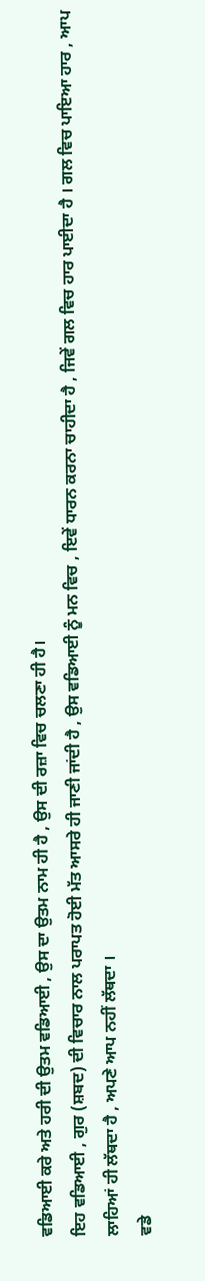ਵਡਿਆਈ ਕਰੇ ਅਤੇ ਹਰੀ ਦੀ ਉਤਮ ਵਡਿਆਈ , ਉਸ ਦਾ ਉਤਮ ਨਾਮ ਹੀ ਹੈ , ਉਸ ਦੀ ਰਜ਼ਾ ਵਿਚ ਚਲਣਾ ਹੀ ਹੈ।
ਇਹ ਵਡਿਆਈ , ਗੁਰ (ਸ਼ਬਦ) ਦੀ ਵਿਚਾਰ ਨਾਲ ਪਰਾਪਤ ਹੋਈ ਮੱਤ ਆਸਰੇ ਹੀ ਜਾਣੀ ਜਾਂਦੀ ਹੈ , ਉਸ ਵਡਿਆਈ ਨੂੰ ਮਨ ਵਿਚ , ਇਵੇਂ ਧਾਰਨ ਕਰਨਾ ਚਾਹੀਦਾ ਹੈ , ਜਿਵੇਂ ਗਲ ਵਿਚ ਹਾਰ ਪਾਈਦਾ ਹੈ । ਗਲ ਵਿਚ ਪਾਇਆ ਹਾਰ , ਆਪ ਲਾਹਿਆਂ ਹੀ ਲੱਥਦਾ ਹੈ , ਅਪਣੇ ਆਪ ਨਹੀਂ ਲੱਥਦਾ ।
ਵਡੇ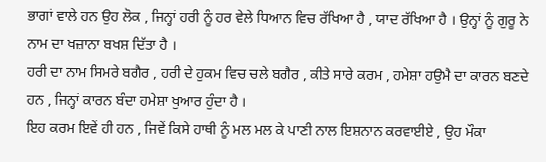ਭਾਗਾਂ ਵਾਲੇ ਹਨ ਉਹ ਲੋਕ , ਜਿਨ੍ਹਾਂ ਹਰੀ ਨੂੰ ਹਰ ਵੇਲੇ ਧਿਆਨ ਵਿਚ ਰੱਖਿਆ ਹੈ , ਯਾਦ ਰੱਖਿਆ ਹੈ । ਉਨ੍ਹਾਂ ਨੂੰ ਗੁਰੂ ਨੇ ਨਾਮ ਦਾ ਖਜ਼ਾਨਾ ਬਖਸ਼ ਦਿੱਤਾ ਹੈ ।
ਹਰੀ ਦਾ ਨਾਮ ਸਿਮਰੇ ਬਗੈਰ , ਹਰੀ ਦੇ ਹੁਕਮ ਵਿਚ ਚਲੇ ਬਗੈਰ , ਕੀਤੇ ਸਾਰੇ ਕਰਮ , ਹਮੇਸ਼ਾ ਹਉਮੈ ਦਾ ਕਾਰਨ ਬਣਦੇ ਹਨ , ਜਿਨ੍ਹਾਂ ਕਾਰਨ ਬੰਦਾ ਹਮੇਸ਼ਾ ਖੁਆਰ ਹੁੰਦਾ ਹੈ ।
ਇਹ ਕਰਮ ਇਵੇਂ ਹੀ ਹਨ , ਜਿਵੇਂ ਕਿਸੇ ਹਾਥੀ ਨੂੰ ਮਲ ਮਲ ਕੇ ਪਾਣੀ ਨਾਲ ਇਸ਼ਨਾਨ ਕਰਵਾਈਏ , ਉਹ ਮੌਕਾ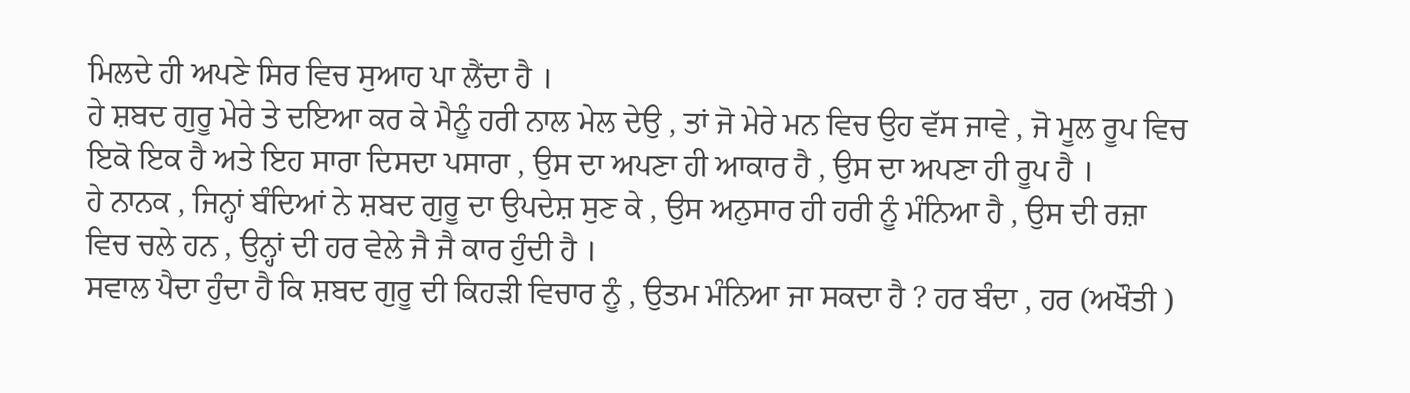ਮਿਲਦੇ ਹੀ ਅਪਣੇ ਸਿਰ ਵਿਚ ਸੁਆਹ ਪਾ ਲੈਂਦਾ ਹੈ ।
ਹੇ ਸ਼ਬਦ ਗੁਰੂ ਮੇਰੇ ਤੇ ਦਇਆ ਕਰ ਕੇ ਮੈਨੂੰ ਹਰੀ ਨਾਲ ਮੇਲ ਦੇਉ , ਤਾਂ ਜੋ ਮੇਰੇ ਮਨ ਵਿਚ ਉਹ ਵੱਸ ਜਾਵੇ , ਜੋ ਮੂਲ ਰੂਪ ਵਿਚ ਇਕੋ ਇਕ ਹੈ ਅਤੇ ਇਹ ਸਾਰਾ ਦਿਸਦਾ ਪਸਾਰਾ , ਉਸ ਦਾ ਅਪਣਾ ਹੀ ਆਕਾਰ ਹੈ , ਉਸ ਦਾ ਅਪਣਾ ਹੀ ਰੂਪ ਹੈ ।
ਹੇ ਨਾਨਕ , ਜਿਨ੍ਹਾਂ ਬੰਦਿਆਂ ਨੇ ਸ਼ਬਦ ਗੁਰੂ ਦਾ ਉਪਦੇਸ਼ ਸੁਣ ਕੇ , ਉਸ ਅਨੁਸਾਰ ਹੀ ਹਰੀ ਨੂੰ ਮੰਨਿਆ ਹੈ , ਉਸ ਦੀ ਰਜ਼ਾ ਵਿਚ ਚਲੇ ਹਨ , ਉਨ੍ਹਾਂ ਦੀ ਹਰ ਵੇਲੇ ਜੈ ਜੈ ਕਾਰ ਹੁੰਦੀ ਹੈ ।
ਸਵਾਲ ਪੈਦਾ ਹੁੰਦਾ ਹੈ ਕਿ ਸ਼ਬਦ ਗੁਰੂ ਦੀ ਕਿਹੜੀ ਵਿਚਾਰ ਨੂੰ , ਉਤਮ ਮੰਨਿਆ ਜਾ ਸਕਦਾ ਹੈ ? ਹਰ ਬੰਦਾ , ਹਰ (ਅਖੌਤੀ )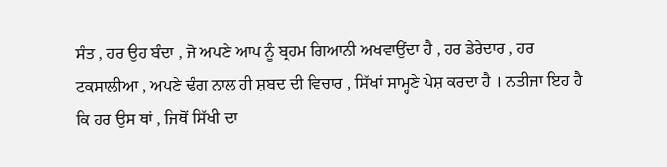ਸੰਤ , ਹਰ ਉਹ ਬੰਦਾ , ਜੋ ਅਪਣੇ ਆਪ ਨੂੰ ਬ੍ਰਹਮ ਗਿਆਨੀ ਅਖਵਾਉਂਦਾ ਹੈ , ਹਰ ਡੇਰੇਦਾਰ , ਹਰ ਟਕਸਾਲੀਆ , ਅਪਣੇ ਢੰਗ ਨਾਲ ਹੀ ਸ਼ਬਦ ਦੀ ਵਿਚਾਰ , ਸਿੱਖਾਂ ਸਾਮ੍ਹਣੇ ਪੇਸ਼ ਕਰਦਾ ਹੈ । ਨਤੀਜਾ ਇਹ ਹੈ ਕਿ ਹਰ ਉਸ ਥਾਂ , ਜਿਥੋਂ ਸਿੱਖੀ ਦਾ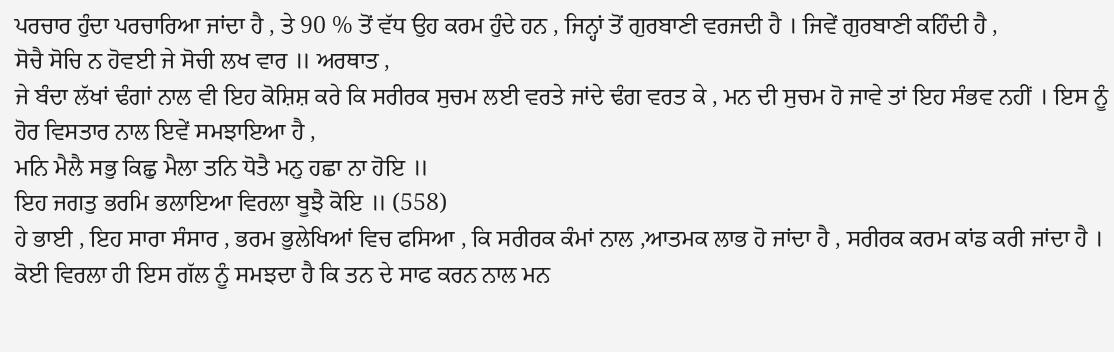ਪਰਚਾਰ ਹੁੰਦਾ ਪਰਚਾਰਿਆ ਜਾਂਦਾ ਹੈ , ਤੇ 90 % ਤੋਂ ਵੱਧ ਉਹ ਕਰਮ ਹੁੰਦੇ ਹਨ , ਜਿਨ੍ਹਾਂ ਤੋਂ ਗੁਰਬਾਣੀ ਵਰਜਦੀ ਹੈ । ਜਿਵੇਂ ਗੁਰਬਾਣੀ ਕਹਿੰਦੀ ਹੈ ,
ਸੋਚੈ ਸੋਚਿ ਨ ਹੋਵਈ ਜੇ ਸੋਚੀ ਲਖ ਵਾਰ ॥ ਅਰਥਾਤ ,
ਜੇ ਬੰਦਾ ਲੱਖਾਂ ਢੰਗਾਂ ਨਾਲ ਵੀ ਇਹ ਕੋਸ਼ਿਸ਼ ਕਰੇ ਕਿ ਸਰੀਰਕ ਸੁਚਮ ਲਈ ਵਰਤੇ ਜਾਂਦੇ ਢੰਗ ਵਰਤ ਕੇ , ਮਨ ਦੀ ਸੁਚਮ ਹੋ ਜਾਵੇ ਤਾਂ ਇਹ ਸੰਭਵ ਨਹੀਂ । ਇਸ ਨੂੰ ਹੋਰ ਵਿਸਤਾਰ ਨਾਲ ਇਵੇਂ ਸਮਝਾਇਆ ਹੈ ,
ਮਨਿ ਮੈਲੈ ਸਭੁ ਕਿਛੁ ਮੈਲਾ ਤਨਿ ਧੋਤੈ ਮਨੁ ਹਛਾ ਨਾ ਹੋਇ ॥
ਇਹ ਜਗਤੁ ਭਰਮਿ ਭਲਾਇਆ ਵਿਰਲਾ ਬੂਝੈ ਕੋਇ ॥ (558)
ਹੇ ਭਾਈ , ਇਹ ਸਾਰਾ ਸੰਸਾਰ , ਭਰਮ ਭੁਲੇਖਿਆਂ ਵਿਚ ਫਸਿਆ , ਕਿ ਸਰੀਰਕ ਕੰਮਾਂ ਨਾਲ ,ਆਤਮਕ ਲਾਭ ਹੋ ਜਾਂਦਾ ਹੈ , ਸਰੀਰਕ ਕਰਮ ਕਾਂਡ ਕਰੀ ਜਾਂਦਾ ਹੈ । ਕੋਈ ਵਿਰਲਾ ਹੀ ਇਸ ਗੱਲ ਨੂੰ ਸਮਝਦਾ ਹੈ ਕਿ ਤਨ ਦੇ ਸਾਫ ਕਰਨ ਨਾਲ ਮਨ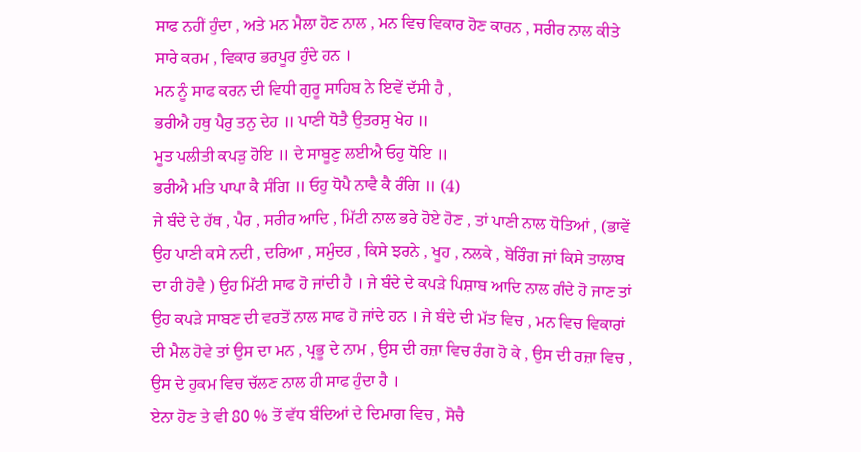ਸਾਫ ਨਹੀਂ ਹੁੰਦਾ , ਅਤੇ ਮਨ ਮੈਲਾ ਹੋਣ ਨਾਲ , ਮਨ ਵਿਚ ਵਿਕਾਰ ਹੋਣ ਕਾਰਨ , ਸਰੀਰ ਨਾਲ ਕੀਤੇ ਸਾਰੇ ਕਰਮ , ਵਿਕਾਰ ਭਰਪੂਰ ਹੁੰਦੇ ਹਨ ।
ਮਨ ਨੂੰ ਸਾਫ ਕਰਨ ਦੀ ਵਿਧੀ ਗੁਰੂ ਸਾਹਿਬ ਨੇ ਇਵੇਂ ਦੱਸੀ ਹੈ ,
ਭਰੀਐ ਹਥੁ ਪੈਰੁ ਤਨੁ ਦੇਹ ॥ ਪਾਣੀ ਧੋਤੈ ਉਤਰਸੁ ਖੇਹ ॥
ਮੂਤ ਪਲੀਤੀ ਕਪੜੁ ਹੋਇ ॥ ਦੇ ਸਾਬੂਣੁ ਲਈਐ ਓਹੁ ਧੋਇ ॥
ਭਰੀਐ ਮਤਿ ਪਾਪਾ ਕੈ ਸੰਗਿ ॥ ਓਹੁ ਧੋਪੈ ਨਾਵੈ ਕੈ ਰੰਗਿ ॥ (4)
ਜੇ ਬੰਦੇ ਦੇ ਹੱਥ , ਪੈਰ , ਸਰੀਰ ਆਦਿ , ਮਿੱਟੀ ਨਾਲ ਭਰੇ ਹੋਏ ਹੋਣ , ਤਾਂ ਪਾਣੀ ਨਾਲ ਧੋਤਿਆਂ , (ਭਾਵੇਂ ਉਹ ਪਾਣੀ ਕਸੇ ਨਦੀ , ਦਰਿਆ , ਸਮੁੰਦਰ , ਕਿਸੇ ਝਰਨੇ , ਖੂਹ , ਨਲਕੇ , ਬੋਰਿੰਗ ਜਾਂ ਕਿਸੇ ਤਾਲਾਬ ਦਾ ਹੀ ਹੋਵੈ ) ਉਹ ਮਿੱਟੀ ਸਾਫ ਹੋ ਜਾਂਦੀ ਹੈ । ਜੇ ਬੰਦੇ ਦੇ ਕਪੜੇ ਪਿਸ਼ਾਬ ਆਦਿ ਨਾਲ ਗੰਦੇ ਹੋ ਜਾਣ ਤਾਂ ਉਹ ਕਪੜੇ ਸਾਬਣ ਦੀ ਵਰਤੋਂ ਨਾਲ ਸਾਫ ਹੋ ਜਾਂਦੇ ਹਨ । ਜੇ ਬੰਦੇ ਦੀ ਮੱਤ ਵਿਚ , ਮਨ ਵਿਚ ਵਿਕਾਰਾਂ ਦੀ ਮੈਲ ਹੋਵੇ ਤਾਂ ਉਸ ਦਾ ਮਨ , ਪ੍ਰਭੂ ਦੇ ਨਾਮ , ਉਸ ਦੀ ਰਜ਼ਾ ਵਿਚ ਰੰਗ ਹੋ ਕੇ , ਉਸ ਦੀ ਰਜ਼ਾ ਵਿਚ , ਉਸ ਦੇ ਹੁਕਮ ਵਿਚ ਚੱਲਣ ਨਾਲ ਹੀ ਸਾਫ ਹੁੰਦਾ ਹੈ ।
ਏਨਾ ਹੋਣ ਤੇ ਵੀ 80 % ਤੋਂ ਵੱਧ ਬੰਦਿਆਂ ਦੇ ਦਿਮਾਗ ਵਿਚ , ਸੋਚੈ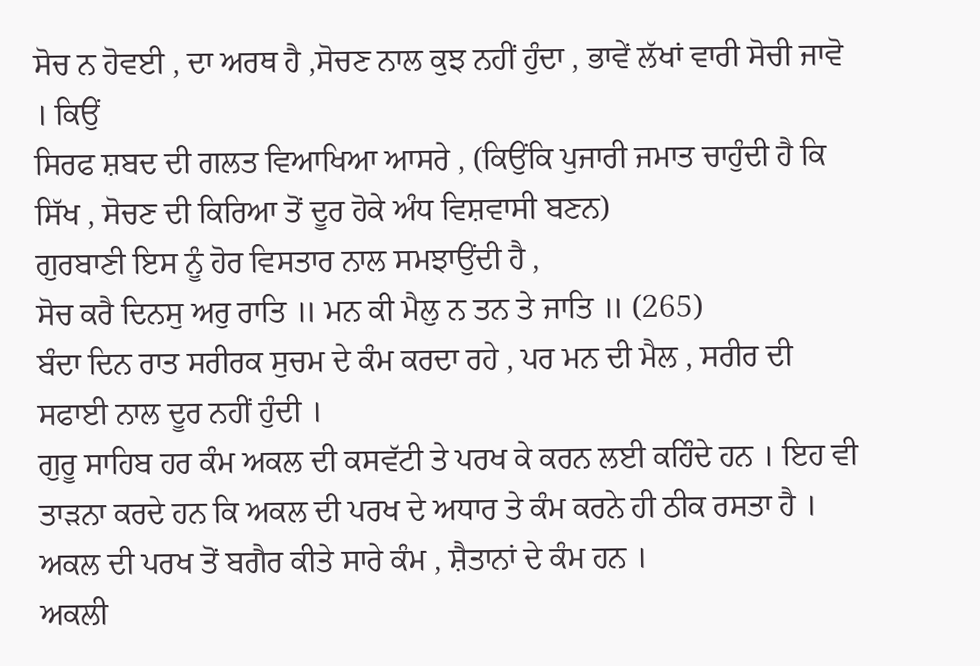ਸੋਚ ਨ ਹੋਵਈ , ਦਾ ਅਰਥ ਹੈ ,ਸੋਚਣ ਨਾਲ ਕੁਝ ਨਹੀਂ ਹੁੰਦਾ , ਭਾਵੇਂ ਲੱਖਾਂ ਵਾਰੀ ਸੋਚੀ ਜਾਵੋ । ਕਿਉਂ
ਸਿਰਫ ਸ਼ਬਦ ਦੀ ਗਲਤ ਵਿਆਖਿਆ ਆਸਰੇ , (ਕਿਉਂਕਿ ਪੁਜਾਰੀ ਜਮਾਤ ਚਾਹੁੰਦੀ ਹੈ ਕਿ ਸਿੱਖ , ਸੋਚਣ ਦੀ ਕਿਰਿਆ ਤੋਂ ਦੂਰ ਹੋਕੇ ਅੰਧ ਵਿਸ਼ਵਾਸੀ ਬਣਨ)
ਗੁਰਬਾਣੀ ਇਸ ਨੂੰ ਹੋਰ ਵਿਸਤਾਰ ਨਾਲ ਸਮਝਾਉਂਦੀ ਹੈ ,
ਸੋਚ ਕਰੈ ਦਿਨਸੁ ਅਰੁ ਰਾਤਿ ॥ ਮਨ ਕੀ ਮੈਲੁ ਨ ਤਨ ਤੇ ਜਾਤਿ ॥ (265)
ਬੰਦਾ ਦਿਨ ਰਾਤ ਸਰੀਰਕ ਸੁਚਮ ਦੇ ਕੰਮ ਕਰਦਾ ਰਹੇ , ਪਰ ਮਨ ਦੀ ਮੈਲ , ਸਰੀਰ ਦੀ ਸਫਾਈ ਨਾਲ ਦੂਰ ਨਹੀਂ ਹੁੰਦੀ ।
ਗੁਰੂ ਸਾਹਿਬ ਹਰ ਕੰਮ ਅਕਲ ਦੀ ਕਸਵੱਟੀ ਤੇ ਪਰਖ ਕੇ ਕਰਨ ਲਈ ਕਹਿੰਦੇ ਹਨ । ਇਹ ਵੀ ਤਾੜਨਾ ਕਰਦੇ ਹਨ ਕਿ ਅਕਲ ਦੀ ਪਰਖ ਦੇ ਅਧਾਰ ਤੇ ਕੰਮ ਕਰਨੇ ਹੀ ਠੀਕ ਰਸਤਾ ਹੈ । ਅਕਲ ਦੀ ਪਰਖ ਤੋਂ ਬਗੈਰ ਕੀਤੇ ਸਾਰੇ ਕੰਮ , ਸ਼ੈਤਾਨਾਂ ਦੇ ਕੰਮ ਹਨ ।
ਅਕਲੀ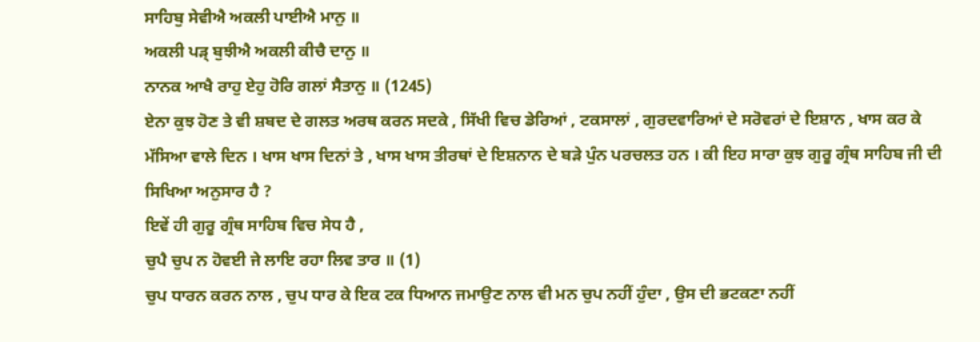ਸਾਹਿਬੁ ਸੇਵੀਐ ਅਕਲੀ ਪਾਈਐ ਮਾਨੁ ॥
ਅਕਲੀ ਪੜ੍ ਬੁਝੀਐ ਅਕਲੀ ਕੀਚੈ ਦਾਨੁ ॥
ਨਾਨਕ ਆਖੈ ਰਾਹੁ ਏਹੁ ਹੋਰਿ ਗਲਾਂ ਸੈਤਾਨੁ ॥ (1245)
ਏਨਾ ਕੁਝ ਹੋਣ ਤੇ ਵੀ ਸ਼ਬਦ ਦੇ ਗਲਤ ਅਰਥ ਕਰਨ ਸਦਕੇ , ਸਿੱਖੀ ਵਿਚ ਡੇਰਿਆਂ , ਟਕਸਾਲਾਂ , ਗੁਰਦਵਾਰਿਆਂ ਦੇ ਸਰੋਵਰਾਂ ਦੇ ਇਸ਼ਾਨ , ਖਾਸ ਕਰ ਕੇ ਮੱਸਿਆ ਵਾਲੇ ਦਿਨ । ਖਾਸ ਖਾਸ ਦਿਨਾਂ ਤੇ , ਖਾਸ ਖਾਸ ਤੀਰਥਾਂ ਦੇ ਇਸ਼ਨਾਨ ਦੇ ਬੜੇ ਪੁੰਨ ਪਰਚਲਤ ਹਨ । ਕੀ ਇਹ ਸਾਰਾ ਕੁਝ ਗੁਰੂ ਗ੍ਰੰਥ ਸਾਹਿਬ ਜੀ ਦੀ ਸਿਖਿਆ ਅਨੁਸਾਰ ਹੈ ?
ਇਵੇਂ ਹੀ ਗੁਰੂ ਗ੍ਰੰਥ ਸਾਹਿਬ ਵਿਚ ਸੇਧ ਹੈ ,
ਚੁਪੈ ਚੁਪ ਨ ਹੋਵਈ ਜੇ ਲਾਇ ਰਹਾ ਲਿਵ ਤਾਰ ॥ (1)
ਚੁਪ ਧਾਰਨ ਕਰਨ ਨਾਲ , ਚੁਪ ਧਾਰ ਕੇ ਇਕ ਟਕ ਧਿਆਨ ਜਮਾਉਣ ਨਾਲ ਵੀ ਮਨ ਚੁਪ ਨਹੀਂ ਹੁੰਦਾ , ਉਸ ਦੀ ਭਟਕਣਾ ਨਹੀਂ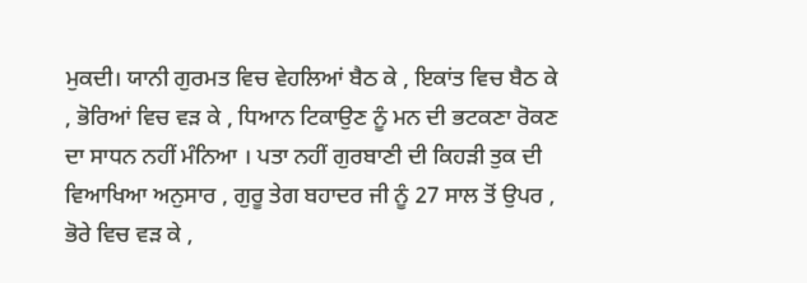ਮੁਕਦੀ। ਯਾਨੀ ਗੁਰਮਤ ਵਿਚ ਵੇਹਲਿਆਂ ਬੈਠ ਕੇ , ਇਕਾਂਤ ਵਿਚ ਬੈਠ ਕੇ , ਭੋਰਿਆਂ ਵਿਚ ਵੜ ਕੇ , ਧਿਆਨ ਟਿਕਾਉਣ ਨੂੰ ਮਨ ਦੀ ਭਟਕਣਾ ਰੋਕਣ ਦਾ ਸਾਧਨ ਨਹੀਂ ਮੰਨਿਆ । ਪਤਾ ਨਹੀਂ ਗੁਰਬਾਣੀ ਦੀ ਕਿਹੜੀ ਤੁਕ ਦੀ ਵਿਆਖਿਆ ਅਨੁਸਾਰ , ਗੁਰੂ ਤੇਗ ਬਹਾਦਰ ਜੀ ਨੂੰ 27 ਸਾਲ ਤੋਂ ਉਪਰ , ਭੋਰੇ ਵਿਚ ਵੜ ਕੇ ,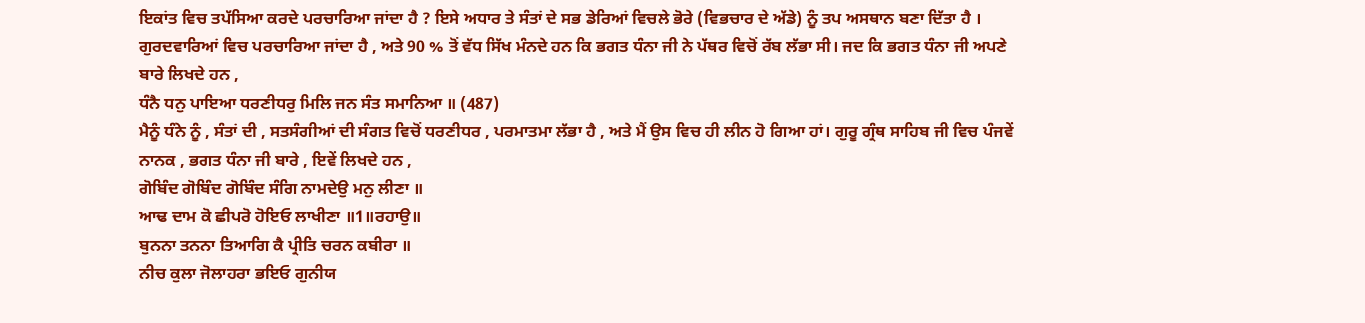ਇਕਾਂਤ ਵਿਚ ਤਪੱਸਿਆ ਕਰਦੇ ਪਰਚਾਰਿਆ ਜਾਂਦਾ ਹੈ ? ਇਸੇ ਅਧਾਰ ਤੇ ਸੰਤਾਂ ਦੇ ਸਭ ਡੇਰਿਆਂ ਵਿਚਲੇ ਭੋਰੇ (ਵਿਭਚਾਰ ਦੇ ਅੱਡੇ) ਨੂੰ ਤਪ ਅਸਥਾਨ ਬਣਾ ਦਿੱਤਾ ਹੈ ।
ਗੁਰਦਵਾਰਿਆਂ ਵਿਚ ਪਰਚਾਰਿਆ ਜਾਂਦਾ ਹੈ , ਅਤੇ 90 % ਤੋਂ ਵੱਧ ਸਿੱਖ ਮੰਨਦੇ ਹਨ ਕਿ ਭਗਤ ਧੰਨਾ ਜੀ ਨੇ ਪੱਥਰ ਵਿਚੋਂ ਰੱਬ ਲੱਭਾ ਸੀ। ਜਦ ਕਿ ਭਗਤ ਧੰਨਾ ਜੀ ਅਪਣੇ ਬਾਰੇ ਲਿਖਦੇ ਹਨ ,
ਧੰਨੈ ਧਨੁ ਪਾਇਆ ਧਰਣੀਧਰੁ ਮਿਲਿ ਜਨ ਸੰਤ ਸਮਾਨਿਆ ॥ (487)
ਮੈਨੂੰ ਧੰਨੇ ਨੂੰ , ਸੰਤਾਂ ਦੀ , ਸਤਸੰਗੀਆਂ ਦੀ ਸੰਗਤ ਵਿਚੋਂ ਧਰਣੀਧਰ , ਪਰਮਾਤਮਾ ਲੱਭਾ ਹੈ , ਅਤੇ ਮੈਂ ਉਸ ਵਿਚ ਹੀ ਲੀਨ ਹੋ ਗਿਆ ਹਾਂ। ਗੁਰੂ ਗ੍ਰੰਥ ਸਾਹਿਬ ਜੀ ਵਿਚ ਪੰਜਵੇਂ ਨਾਨਕ , ਭਗਤ ਧੰਨਾ ਜੀ ਬਾਰੇ , ਇਵੇਂ ਲਿਖਦੇ ਹਨ ,
ਗੋਬਿੰਦ ਗੋਬਿੰਦ ਗੋਬਿੰਦ ਸੰਗਿ ਨਾਮਦੇਉ ਮਨੁ ਲੀਣਾ ॥
ਆਢ ਦਾਮ ਕੋ ਛੀਪਰੋ ਹੋਇਓ ਲਾਖੀਣਾ ॥1॥ਰਹਾਉ॥
ਬੁਨਨਾ ਤਨਨਾ ਤਿਆਗਿ ਕੈ ਪ੍ਰੀਤਿ ਚਰਨ ਕਬੀਰਾ ॥
ਨੀਚ ਕੁਲਾ ਜੋਲਾਹਰਾ ਭਇਓ ਗੁਨੀਯ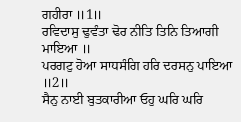ਗਹੀਰਾ ॥1॥
ਰਵਿਦਾਸੁ ਢੁਵੰਤਾ ਢੋਰ ਨੀਤਿ ਤਿਨਿ ਤਿਆਗੀ ਮਾਇਆ ॥
ਪਰਗਟੁ ਹੋਆ ਸਾਧਸੰਗਿ ਹਰਿ ਦਰਸਨੁ ਪਾਇਆ ॥2॥
ਸੈਨੁ ਨਾਈ ਬੁਤਕਾਰੀਆ ਓਹੁ ਘਰਿ ਘਰਿ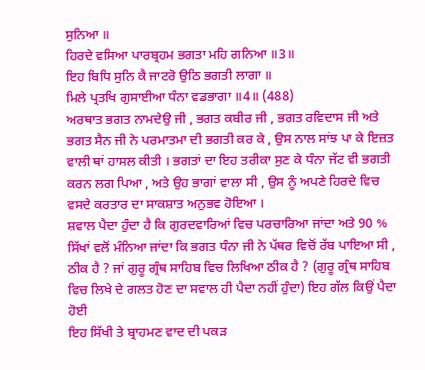ਸੁਨਿਆ ॥
ਹਿਰਦੇ ਵਸਿਆ ਪਾਰਬ੍ਰਹਮ ਭਗਤਾ ਮਹਿ ਗਨਿਆ ॥3॥
ਇਹ ਬਿਧਿ ਸੁਨਿ ਕੈ ਜਾਟਰੋ ਉਠਿ ਭਗਤੀ ਲਾਗਾ ॥
ਮਿਲੇ ਪ੍ਰਤਖਿ ਗੁਸਾਈਆ ਧੰਨਾ ਵਡਭਾਗਾ ॥4॥ (488)
ਅਰਥਾਤ ਭਗਤ ਨਾਮਦੇਉ ਜੀ , ਭਗਤ ਕਬੀਰ ਜੀ , ਭਗਤ ਰਵਿਦਾਸ ਜੀ ਅਤੇ ਭਗਤ ਸੈਨ ਜੀ ਨੇ ਪਰਮਾਤਮਾ ਦੀ ਭਗਤੀ ਕਰ ਕੇ , ਉਸ ਨਾਲ ਸਾਂਝ ਪਾ ਕੇ ਇਜ਼ਤ ਵਾਲੀ ਥਾਂ ਹਾਸਲ ਕੀਤੀ । ਭਗਤਾਂ ਦਾ ਇਹ ਤਰੀਕਾ ਸੁਣ ਕੇ ਧੰਨਾ ਜੱਟ ਵੀ ਭਗਤੀ ਕਰਨ ਲਗ ਪਿਆ , ਅਤੇ ਉਹ ਭਾਗਾਂ ਵਾਲਾ ਸੀ , ਉਸ ਨੂੰ ਅਪਣੇ ਹਿਰਦੇ ਵਿਚ ਵਸਦੇ ਕਰਤਾਰ ਦਾ ਸਾਕਸ਼ਾਤ ਅਨੁਭਵ ਹੋਇਆ ।
ਸ਼ਵਾਲ ਪੈਦਾ ਹੁੰਦਾ ਹੈ ਕਿ ਗੁਰਦਵਾਰਿਆਂ ਵਿਚ ਪਰਚਾਰਿਆ ਜਾਂਦਾ ਅਤੇ 90 % ਸਿੱਖਾਂ ਵਲੋਂ ਮੰਨਿਆ ਜਾਂਦਾ ਕਿ ਭਗਤ ਧੰਨਾ ਜੀ ਨੇ ਪੱਥਰ ਵਿਚੋਂ ਰੱਬ ਪਾਇਆ ਸੀ , ਠੀਕ ਹੈ ? ਜਾਂ ਗੁਰੂ ਗ੍ਰੰਥ ਸਾਹਿਬ ਵਿਚ ਲਿਖਿਆ ਠੀਕ ਹੈ ? (ਗੁਰੂ ਗ੍ਰੰਥ ਸਾਹਿਬ ਵਿਚ ਲਿਖੇ ਦੇ ਗਲਤ ਹੋਣ ਦਾ ਸਵਾਲ ਹੀ ਪੈਦਾ ਨਹੀਂ ਹੁੰਦਾ) ਇਹ ਗੱਲ ਕਿਉਂ ਪੈਦਾ ਹੋਈ
ਇਹ ਸਿੱਖੀ ਤੇ ਬ੍ਰਾਹਮਣ ਵਾਦ ਦੀ ਪਕੜ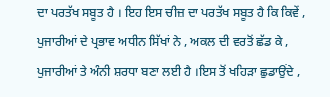ਦਾ ਪਰਤੱਖ ਸਬੂਤ ਹੈ । ਇਹ ਇਸ ਚੀਜ਼ ਦਾ ਪਰਤੱਖ ਸਬੂਤ ਹੈ ਕਿ ਕਿਵੇਂ , ਪੁਜਾਰੀਆਂ ਦੇ ਪ੍ਰਭਾਵ ਅਧੀਨ ਸਿੱਖਾਂ ਨੇ , ਅਕਲ ਦੀ ਵਰਤੋਂ ਛੱਡ ਕੇ , ਪੁਜਾਰੀਆਂ ਤੇ ਅੰਨੀ ਸ਼ਰਧਾ ਬਣਾ ਲਈ ਹੈ ।ਇਸ ਤੋਂ ਖਹਿੜਾ ਛੁਡਾਉਂਦੇ ,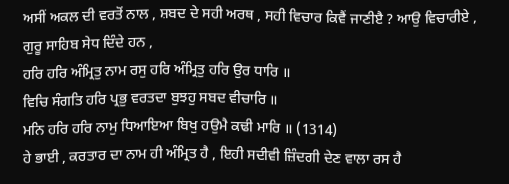ਅਸੀਂ ਅਕਲ ਦੀ ਵਰਤੋਂ ਨਾਲ , ਸ਼ਬਦ ਦੇ ਸਹੀ ਅਰਥ , ਸਹੀ ਵਿਚਾਰ ਕਿਵੈਂ ਜਾਣੀੲੈ ? ਆਉ ਵਿਚਾਰੀਏ ,
ਗੁਰੂ ਸਾਹਿਬ ਸੇਧ ਦਿੰਦੇ ਹਨ ,
ਹਰਿ ਹਰਿ ਅੰਮ੍ਰਿਤੁ ਨਾਮ ਰਸੁ ਹਰਿ ਅੰਮ੍ਰਿਤੁ ਹਰਿ ਉਰ ਧਾਰਿ ॥
ਵਿਚਿ ਸੰਗਤਿ ਹਰਿ ਪ੍ਰਭੁ ਵਰਤਦਾ ਬੁਝਹੁ ਸਬਦ ਵੀਚਾਰਿ ॥
ਮਨਿ ਹਰਿ ਹਰਿ ਨਾਮੁ ਧਿਆਇਆ ਬਿਖੁ ਹਉਮੈ ਕਢੀ ਮਾਰਿ ॥ (1314)
ਹੇ ਭਾਈ , ਕਰਤਾਰ ਦਾ ਨਾਮ ਹੀ ਅੰਮ੍ਰਿਤ ਹੈ , ਇਹੀ ਸਦੀਵੀ ਜ਼ਿੰਦਗੀ ਦੇਣ ਵਾਲਾ ਰਸ ਹੈ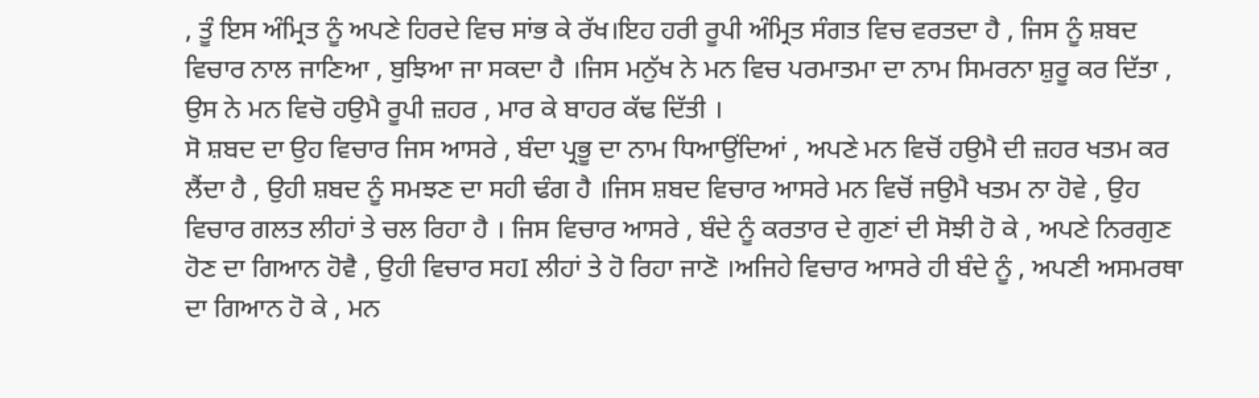, ਤੂੰ ਇਸ ਅੰਮ੍ਰਿਤ ਨੂੰ ਅਪਣੇ ਹਿਰਦੇ ਵਿਚ ਸਾਂਭ ਕੇ ਰੱਖ।ਇਹ ਹਰੀ ਰੂਪੀ ਅੰਮ੍ਰਿਤ ਸੰਗਤ ਵਿਚ ਵਰਤਦਾ ਹੈ , ਜਿਸ ਨੂੰ ਸ਼ਬਦ ਵਿਚਾਰ ਨਾਲ ਜਾਣਿਆ , ਬੁਝਿਆ ਜਾ ਸਕਦਾ ਹੈ ।ਜਿਸ ਮਨੁੱਖ ਨੇ ਮਨ ਵਿਚ ਪਰਮਾਤਮਾ ਦਾ ਨਾਮ ਸਿਮਰਨਾ ਸ਼ੁਰੂ ਕਰ ਦਿੱਤਾ , ਉਸ ਨੇ ਮਨ ਵਿਚੋ ਹਉਮੈ ਰੂਪੀ ਜ਼ਹਰ , ਮਾਰ ਕੇ ਬਾਹਰ ਕੱਢ ਦਿੱਤੀ ।
ਸੋ ਸ਼ਬਦ ਦਾ ਉਹ ਵਿਚਾਰ ਜਿਸ ਆਸਰੇ , ਬੰਦਾ ਪ੍ਰਭੂ ਦਾ ਨਾਮ ਧਿਆਉਂਦਿਆਂ , ਅਪਣੇ ਮਨ ਵਿਚੋਂ ਹਉਮੈ ਦੀ ਜ਼ਹਰ ਖਤਮ ਕਰ ਲੈਂਦਾ ਹੈ , ਉਹੀ ਸ਼ਬਦ ਨੂੰ ਸਮਝਣ ਦਾ ਸਹੀ ਢੰਗ ਹੈ ।ਜਿਸ ਸ਼ਬਦ ਵਿਚਾਰ ਆਸਰੇ ਮਨ ਵਿਚੋਂ ਜਉਮੈ ਖਤਮ ਨਾ ਹੋਵੇ , ਉਹ ਵਿਚਾਰ ਗਲਤ ਲੀਹਾਂ ਤੇ ਚਲ ਰਿਹਾ ਹੈ । ਜਿਸ ਵਿਚਾਰ ਆਸਰੇ , ਬੰਦੇ ਨੂੰ ਕਰਤਾਰ ਦੇ ਗੁਣਾਂ ਦੀ ਸੋਝੀ ਹੋ ਕੇ , ਅਪਣੇ ਨਿਰਗੁਣ ਹੋਣ ਦਾ ਗਿਆਨ ਹੋਵੈ , ਉਹੀ ਵਿਚਾਰ ਸਹI ਲੀਹਾਂ ਤੇ ਹੋ ਰਿਹਾ ਜਾਣੋ ।ਅਜਿਹੇ ਵਿਚਾਰ ਆਸਰੇ ਹੀ ਬੰਦੇ ਨੂੰ , ਅਪਣੀ ਅਸਮਰਥਾ ਦਾ ਗਿਆਨ ਹੋ ਕੇ , ਮਨ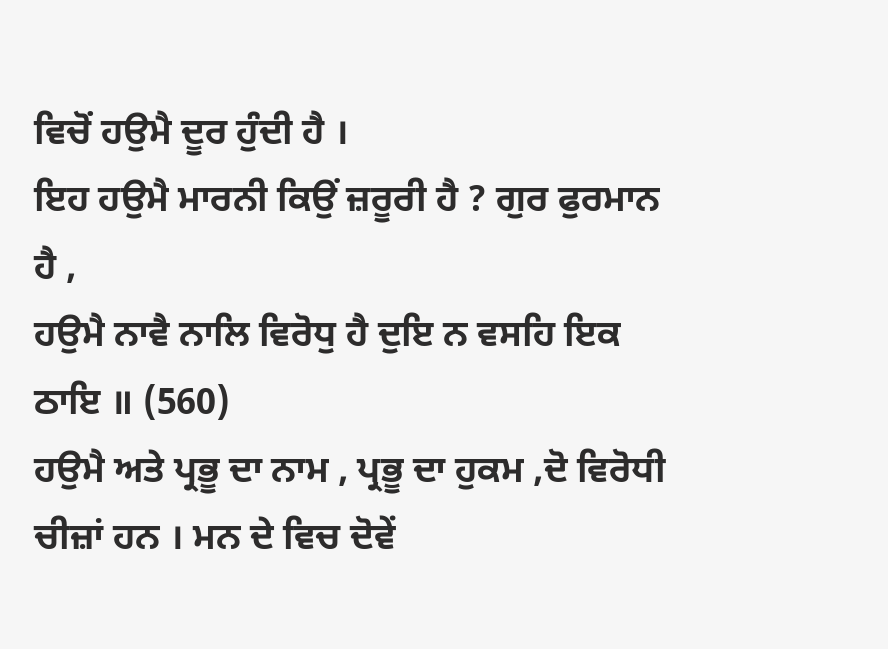ਵਿਚੋਂ ਹਉਮੈ ਦੂਰ ਹੁੰਦੀ ਹੈ ।
ਇਹ ਹਉਮੈ ਮਾਰਨੀ ਕਿਉਂ ਜ਼ਰੂਰੀ ਹੈ ? ਗੁਰ ਫੁਰਮਾਨ ਹੈ ,
ਹਉਮੈ ਨਾਵੈ ਨਾਲਿ ਵਿਰੋਧੁ ਹੈ ਦੁਇ ਨ ਵਸਹਿ ਇਕ ਠਾਇ ॥ (560)
ਹਉਮੈ ਅਤੇ ਪ੍ਰਭੂ ਦਾ ਨਾਮ , ਪ੍ਰਭੂ ਦਾ ਹੁਕਮ ,ਦੋ ਵਿਰੋਧੀ ਚੀਜ਼ਾਂ ਹਨ । ਮਨ ਦੇ ਵਿਚ ਦੋਵੇਂ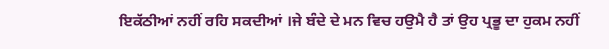ਇਕੱਠੀਆਂ ਨਹੀਂ ਰਹਿ ਸਕਦੀਆਂ ।ਜੇ ਬੰਦੇ ਦੇ ਮਨ ਵਿਚ ਹਉਮੈ ਹੈ ਤਾਂ ਉਹ ਪ੍ਰਭੂ ਦਾ ਹੁਕਮ ਨਹੀਂ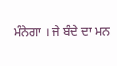ਮੰਨੇਗਾ । ਜੇ ਬੰਦੇ ਦਾ ਮਨ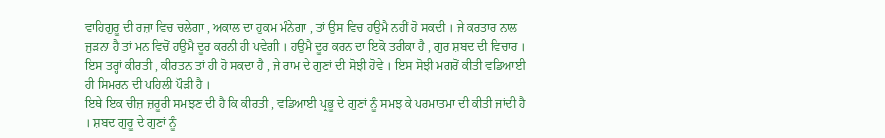ਵਾਹਿਗੁਰੂ ਦੀ ਰਜ਼ਾ ਵਿਚ ਚਲੇਗਾ , ਅਕਾਲ ਦਾ ਹੁਕਮ ਮੰਨੇਗਾ , ਤਾਂ ਉਸ ਵਿਚ ਹਉਮੈ ਨਹੀਂ ਹੋ ਸਕਦੀ । ਜੇ ਕਰਤਾਰ ਨਾਲ ਜੁੜਨਾ ਹੈ ਤਾਂ ਮਨ ਵਿਚੋਂ ਹਉਮੈ ਦੂਰ ਕਰਨੀ ਹੀ ਪਵੇਗੀ । ਹਉਮੈ ਦੂਰ ਕਰਨ ਦਾ ਇਕੋ ਤਰੀਕਾ ਹੈ , ਗੁਰ ਸ਼ਬਦ ਦੀ ਵਿਚਾਰ ।
ਇਸ ਤਰ੍ਹਾਂ ਕੀਰਤੀ , ਕੀਰਤਨ ਤਾਂ ਹੀ ਹੋ ਸਕਦਾ ਹੈ , ਜੇ ਰਾਮ ਦੇ ਗੁਣਾਂ ਦੀ ਸੋਝੀ ਹੋਵੇ । ਇਸ ਸੋਝੀ ਮਗਰੋਂ ਕੀਤੀ ਵਡਿਆਈ ਹੀ ਸਿਮਰਨ ਦੀ ਪਹਿਲੀ ਪੌੜੀ ਹੈ ।
ਇਥੇ ਇਕ ਚੀਜ਼ ਜ਼ਰੂਰੀ ਸਮਝਣ ਦੀ ਹੈ ਕਿ ਕੀਰਤੀ , ਵਡਿਆਈ ਪ੍ਰਭੂ ਦੇ ਗੁਣਾਂ ਨੂੰ ਸਮਝ ਕੇ ਪਰਮਾਤਮਾ ਦੀ ਕੀਤੀ ਜਾਂਦੀ ਹੈ । ਸ਼ਬਦ ਗੁਰੂ ਦੇ ਗੁਣਾਂ ਨੂੰ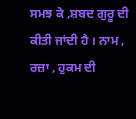ਸਮਝ ਕੇ ,ਸ਼ਬਦ ਗੁਰੂ ਦੀ ਕੀਤੀ ਜਾਂਦੀ ਹੈ । ਨਾਮ , ਰਜ਼ਾ , ਹੁਕਮ ਦੀ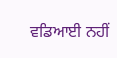ਵਡਿਆਈ ਨਹੀਂ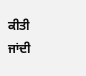ਕੀਤੀ ਜਾਂਦੀ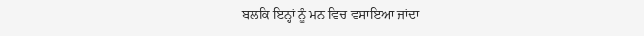ਬਲਕਿ ਇਨ੍ਹਾਂ ਨੂੰ ਮਨ ਵਿਚ ਵਸਾਇਆ ਜਾਂਦਾ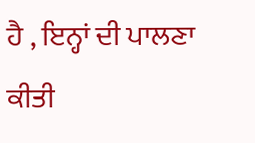ਹੈ , ਇਨ੍ਹਾਂ ਦੀ ਪਾਲਣਾ ਕੀਤੀ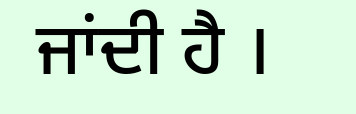ਜਾਂਦੀ ਹੈ ।